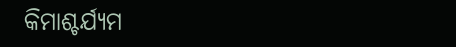କିମାଶ୍ଚର୍ଯ୍ୟମ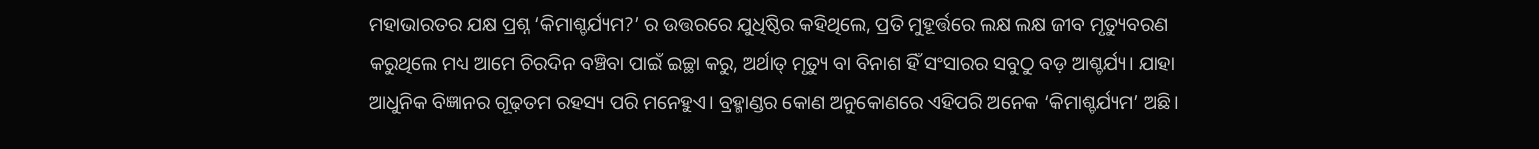ମହାଭାରତର ଯକ୍ଷ ପ୍ରଶ୍ନ ‘କିମାଶ୍ଚର୍ଯ୍ୟମ?’ ର ଉତ୍ତରରେ ଯୁଧିଷ୍ଠିର କହିଥିଲେ, ପ୍ରତି ମୁହୂର୍ତ୍ତରେ ଲକ୍ଷ ଲକ୍ଷ ଜୀବ ମୃତ୍ୟୁବରଣ କରୁଥିଲେ ମଧ୍ୟ ଆମେ ଚିରଦିନ ବଞ୍ଚିବା ପାଇଁ ଇଚ୍ଛା କରୁ, ଅର୍ଥାତ୍‌ ମୃତ୍ୟୁ ବା ବିନାଶ ହିଁ ସଂସାରର ସବୁଠୁ ବଡ଼ ଆଶ୍ଚର୍ଯ୍ୟ। ଯାହା ଆଧୁନିକ ବିଜ୍ଞାନର ଗୂଢ଼ତମ ରହସ୍ୟ ପରି ମନେହୁଏ। ବ୍ରହ୍ମାଣ୍ଡର କୋଣ ଅନୁକୋଣରେ ଏହିପରି ଅନେକ ‘କିମାଶ୍ଚର୍ଯ୍ୟମ’ ଅଛି।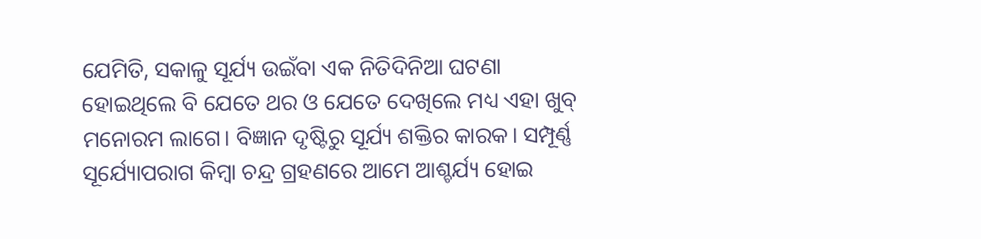ଯେମିତି, ସକାଳୁ ସୂର୍ଯ୍ୟ ଉଇଁବା ଏକ ନିତିଦିନିଆ ଘଟଣା ହୋଇଥିଲେ ବି ଯେତେ ଥର ଓ ଯେତେ ଦେଖିଲେ ମଧ୍ୟ ଏହା ଖୁବ୍‌ ମନୋରମ ଲାଗେ। ବିଜ୍ଞାନ ଦୃଷ୍ଟିରୁ ସୂର୍ଯ୍ୟ ଶକ୍ତିର କାରକ। ସମ୍ପୂର୍ଣ୍ଣ ସୂର୍ଯ୍ୟୋପରାଗ କିମ୍ବା ଚନ୍ଦ୍ର ଗ୍ରହଣରେ ଆମେ ଆଶ୍ଚର୍ଯ୍ୟ ହୋଇ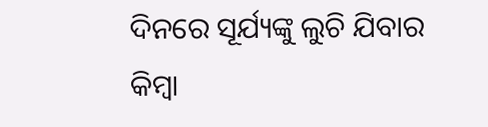ଦିନରେ ସୂର୍ଯ୍ୟଙ୍କୁ ଲୁଚି ଯିବାର କିମ୍ବା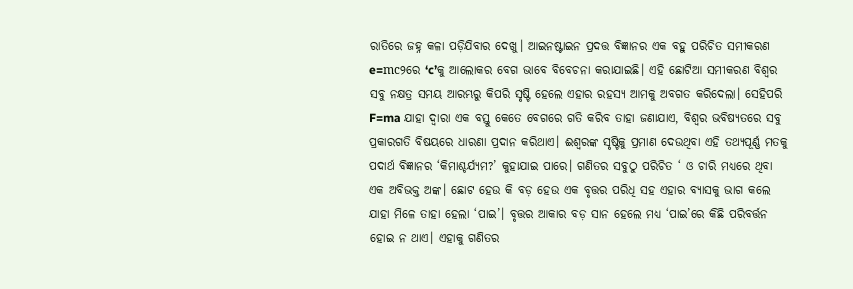ରାତିରେ ଜହ୍ନ କଳା ପଡ଼ିଯିବାର ଦେଖୁ। ଆଇନଷ୍ଟାଇନ ପ୍ରଦତ୍ତ ବିଜ୍ଞାନର ଏକ ବହୁ ପରିଚିତ ସମୀକରଣ e=mc୨ରେ ‘c’କୁ ଆଲୋକର ବେଗ ଭାବେ ବିବେଚନା କରାଯାଇଛି। ଏହି ଛୋଟିଆ ସମୀକରଣ ବିଶ୍ୱର ସବୁ ନକ୍ଷତ୍ର ସମୟ ଆରମ୍ଭରୁ କିପରି ସୃଷ୍ଟି ହେଲେ ଏହାର ରହସ୍ୟ ଆମକୁ ଅବଗତ କରିଦେଲା। ସେହିପରି F=ma ଯାହା ଦ୍ୱାରା ଏକ ବସ୍ତୁ କେତେ ବେଗରେ ଗତି କରିବ ତାହା ଜଣାଯାଏ, ବିଶ୍ୱର ଭବିଷ୍ୟତରେ ସବୁ ପ୍ରକାରଗତି ବିଷୟରେ ଧାରଣା ପ୍ରଦାନ କରିଥାଏ। ଈଶ୍ୱରଙ୍କ ସୃଷ୍ଟିକୁ ପ୍ରମାଣ ଦେଉଥିବା ଏହି ତଥ୍ୟପୂର୍ଣ୍ଣ ମତକୁ ପଦାର୍ଥ ବିଜ୍ଞାନର ‘କିମାଶ୍ଚର୍ଯ୍ୟମ?’ କୁହାଯାଇ ପାରେ। ଗଣିତର ସବୁଠୁ ପରିଚିତ ‘ ଓ ଚାରି ମଧ୍ୟରେ ଥିବା ଏକ ଅବିଭକ୍ତ ଅଙ୍କ। ଛୋଟ ହେଉ କି ବଡ଼ ହେଉ ଏକ ବୃତ୍ତର ପରିଧି ସହ ଏହାର ବ୍ୟାସକୁ ଭାଗ କଲେ ଯାହା ମିଳେ ତାହା ହେଲା ‘ପାଇ’। ବୃତ୍ତର ଆକାର ବଡ଼ ସାନ ହେଲେ ମଧ୍ୟ ‘ପାଇ’ରେ କିଛି ପରିବର୍ତ୍ତନ ହୋଇ ନ ଥାଏ। ଏହାକୁ ଗଣିତର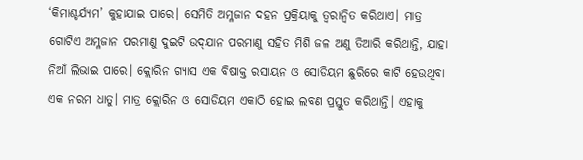‘କିମାଶ୍ଚର୍ଯ୍ୟମ’ କୁହାଯାଇ ପାରେ। ସେମିତି ଅମ୍ଳଜାନ ଦହନ ପ୍ରକ୍ରିୟାକୁ ତ୍ୱରାନ୍ବିତ କରିଥାଏ। ମାତ୍ର ଗୋଟିଏ ଅମ୍ଳଜାନ ପରମାଣୁ ଦୁଇଟି ଉଦ୍‌ଯାନ ପରମାଣୁ ସହିତ ମିଶି ଜଳ ଅଣୁ ତିଆରି କରିଥାନ୍ତି, ଯାହା ନିଆଁ ଲିଭାଇ ପାରେ। କ୍ଲୋରିନ ଗ୍ୟାସ ଏକ ବିଷାକ୍ତ ରସାୟନ ଓ ସୋଡିୟମ ଛୁରିରେ କାଟି ହେଉଥିବା ଏକ ନରମ ଧାତୁ। ମାତ୍ର କ୍ଲୋରିନ ଓ ସୋଡିୟମ ଏକାଠି ହୋଇ ଲବଣ ପ୍ରସ୍ତୁତ କରିଥାନ୍ତି। ଏହାକୁ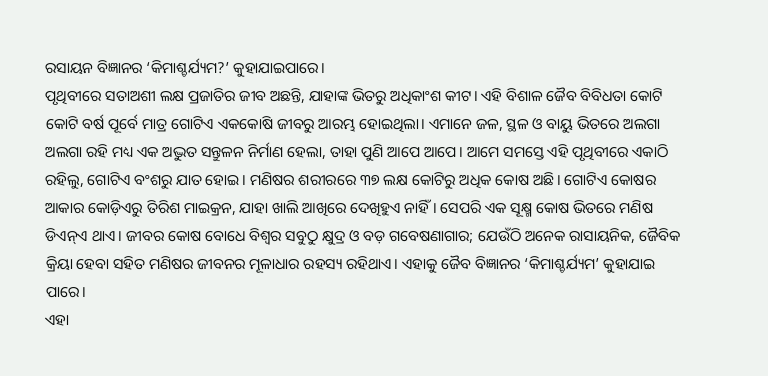ରସାୟନ ବିଜ୍ଞାନର ‘କିମାଶ୍ଚର୍ଯ୍ୟମ?’ କୁହାଯାଇପାରେ।
ପୃଥିବୀରେ ସତାଅଶୀ ଲକ୍ଷ ପ୍ରଜାତିର ଜୀବ ଅଛନ୍ତି, ଯାହାଙ୍କ ଭିତରୁ ଅଧିକାଂଶ କୀଟ। ଏହି ବିଶାଳ ଜୈବ ବିବିଧତା କୋଟି କୋଟି ବର୍ଷ ପୂର୍ବେ ମାତ୍ର ଗୋଟିଏ ଏକକୋଷି ଜୀବରୁ ଆରମ୍ଭ ହୋଇଥିଲା। ଏମାନେ ଜଳ, ସ୍ଥଳ ଓ ବାୟୁ ଭିତରେ ଅଲଗା ଅଲଗା ରହି ମଧ୍ୟ ଏକ ଅଦ୍ଭୁତ ସନ୍ତୁଳନ ନିର୍ମାଣ ହେଲା, ତାହା ପୁଣି ଆପେ ଆପେ। ଆମେ ସମସ୍ତେ ଏହି ପୃଥିବୀରେ ଏକାଠି ରହିଲୁ, ଗୋଟିଏ ବଂଶରୁ ଯାତ ହୋଇ। ମଣିଷର ଶରୀରରେ ୩୭ ଲକ୍ଷ କୋଟିରୁ ଅଧିକ କୋଷ ଅଛି। ଗୋଟିଏ କୋଷର ଆକାର କୋଡ଼ିଏରୁ ତିରିଶ ମାଇକ୍ରନ, ଯାହା ଖାଲି ଆଖିରେ ଦେଖିହୁଏ ନାହିଁ। ସେପରି ଏକ ସୂକ୍ଷ୍ମ କୋଷ ଭିତରେ ମଣିଷ ଡିଏନ୍‌ଏ ଥାଏ। ଜୀବର କୋଷ ବୋଧେ ବିଶ୍ୱର ସବୁଠୁ କ୍ଷୁଦ୍ର ଓ ବଡ଼ ଗବେଷଣାଗାର; ଯେଉଁଠି ଅନେକ ରାସାୟନିକ, ଜୈବିକ କ୍ରିୟା ହେବା ସହିତ ମଣିଷର ଜୀବନର ମୂଳାଧାର ରହସ୍ୟ ରହିଥାଏ। ଏହାକୁ ଜୈବ ବିଜ୍ଞାନର ‘କିମାଶ୍ଚର୍ଯ୍ୟମ’ କୁହାଯାଇ ପାରେ।
ଏହା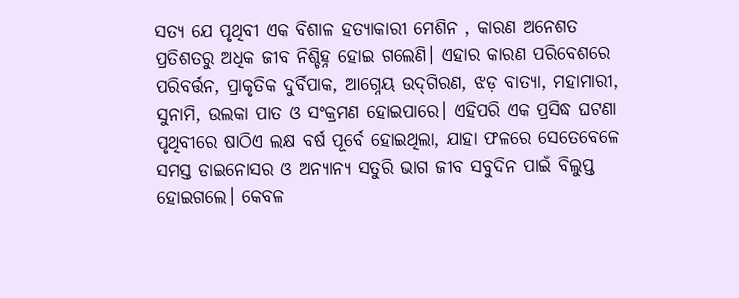ସତ୍ୟ ଯେ ପୃଥିବୀ ଏକ ବିଶାଳ ହତ୍ୟାକାରୀ ମେଶିନ , କାରଣ ଅନେଶତ ପ୍ରତିଶତରୁ ଅଧିକ ଜୀବ ନିଶ୍ଚିହ୍ନ ହୋଇ ଗଲେଣି। ଏହାର କାରଣ ପରିବେଶରେ ପରିବର୍ତ୍ତନ, ପ୍ରାକୃତିକ ଦୁର୍ବିପାକ, ଆଗ୍ନେୟ ଉଦ୍‌ଗିରଣ, ଝଡ଼ ବାତ୍ୟା, ମହାମାରୀ, ସୁନାମି, ଉଲକା ପାତ ଓ ସଂକ୍ରମଣ ହୋଇପାରେ। ଏହିପରି ଏକ ପ୍ରସିଦ୍ଧ ଘଟଣା ପୃଥିବୀରେ ଷାଠିଏ ଲକ୍ଷ ବର୍ଷ ପୂର୍ବେ ହୋଇଥିଲା, ଯାହା ଫଳରେ ସେତେବେଳେ ସମସ୍ତ ଡାଇନୋସର ଓ ଅନ୍ୟାନ୍ୟ ସତୁରି ଭାଗ ଜୀବ ସବୁଦିନ ପାଇଁ ବିଲୁପ୍ତ ହୋଇଗଲେ। କେବଳ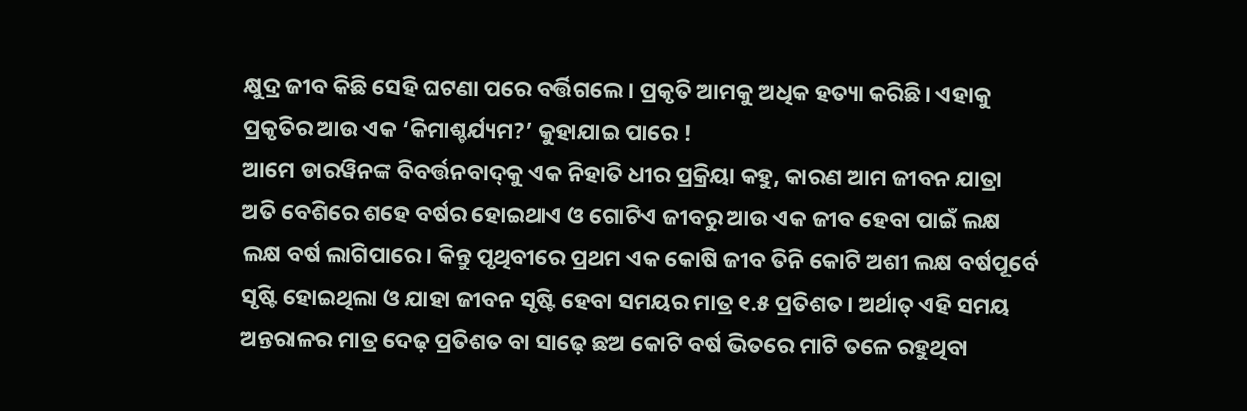କ୍ଷୁଦ୍ର ଜୀବ କିଛି ସେହି ଘଟଣା ପରେ ବର୍ତ୍ତିଗଲେ। ପ୍ରକୃତି ଆମକୁ ଅଧିକ ହତ୍ୟା କରିଛି। ଏହାକୁ ପ୍ରକୃତିର ଆଉ ଏକ ‘କିମାଶ୍ଚର୍ଯ୍ୟମ?’ କୁହାଯାଇ ପାରେ !
ଆମେ ଡାରୱିନଙ୍କ ବିବର୍ତ୍ତନବାଦ୍‌କୁ ଏକ ନିହାତି ଧୀର ପ୍ରକ୍ରିୟା କହୁ, କାରଣ ଆମ ଜୀବନ ଯାତ୍ରା ଅତି ବେଶିରେ ଶହେ ବର୍ଷର ହୋଇଥାଏ ଓ ଗୋଟିଏ ଜୀବରୁ ଆଉ ଏକ ଜୀବ ହେବା ପାଇଁ ଲକ୍ଷ ଲକ୍ଷ ବର୍ଷ ଲାଗିପାରେ। କିନ୍ତୁ ପୃଥିବୀରେ ପ୍ରଥମ ଏକ କୋଷି ଜୀବ ତିନି କୋଟି ଅଶୀ ଲକ୍ଷ ବର୍ଷପୂର୍ବେ ସୃଷ୍ଟି ହୋଇଥିଲା ଓ ଯାହା ଜୀବନ ସୃଷ୍ଟି ହେବା ସମୟର ମାତ୍ର ୧.୫ ପ୍ରତିଶତ। ଅର୍ଥାତ୍‌ ଏହି ସମୟ ଅନ୍ତରାଳର ମାତ୍ର ଦେଢ଼ ପ୍ରତିଶତ ବା ସାଢ଼େ ଛଅ କୋଟି ବର୍ଷ ଭିତରେ ମାଟି ତଳେ ରହୁଥିବା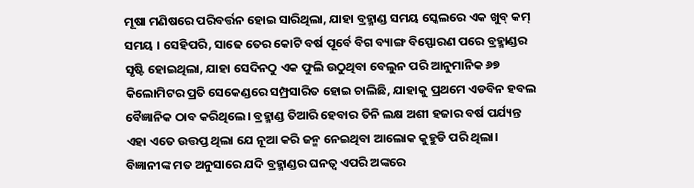ମୂଷା ମଣିଷରେ ପରିବର୍ତ୍ତନ ହୋଇ ସାରିଥିଲା, ଯାହା ବ୍ରହ୍ମାଣ୍ଡ ସମୟ ସ୍କେଲରେ ଏକ ଖୁବ୍‌ କମ୍‌ ସମୟ । ସେହିପରି, ସାଢେ ତେର କୋଟି ବର୍ଷ ପୂର୍ବେ ବିଗ ବ୍ୟାଙ୍ଗ ବିସ୍ଫୋରଣ ପରେ ବ୍ରହ୍ମାଣ୍ଡର ସୃଷ୍ଟି ହୋଇଥିଲା, ଯାହା ସେଦିନଠୁ ଏକ ଫୁଲି ଉଠୁଥିବା ବେଲୁନ ପରି ଆନୁମାନିକ ୬୭ କିଲୋମିଟର ପ୍ରତି ସେକେଣ୍ଡରେ ସମ୍ପ୍ରସାରିତ ହୋଇ ଚାଲିଛି, ଯାହାକୁ ପ୍ରଥମେ ଏଡବିନ ହବଲ ବୈଜ୍ଞାନିକ ଠାବ କରିଥିଲେ। ବ୍ରହ୍ମାଣ୍ଡ ତିଆରି ହେବାର ତିନି ଲକ୍ଷ ଅଶୀ ହଜାର ବର୍ଷ ପର୍ଯ୍ୟନ୍ତ ଏହା ଏତେ ଉତ୍ତପ୍ତ ଥିଲା ଯେ ନୂଆ କରି ଜନ୍ମ ନେଇଥିବା ଆଲୋକ କୁହୁଡି ପରି ଥିଲା। ବିଜ୍ଞାନୀଙ୍କ ମତ ଅନୁସାରେ ଯଦି ବ୍ରହ୍ମାଣ୍ଡର ଘନତ୍ୱ ଏପରି ଅଙ୍କରେ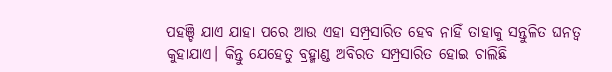ପହଞ୍ଚି ଯାଏ ଯାହା ପରେ ଆଉ ଏହା ସମ୍ପ୍ରସାରିତ ହେବ ନାହିଁ ତାହାକୁ ସନ୍ତୁଳିତ ଘନତ୍ୱ କୁହାଯାଏ। କିନ୍ତୁ ଯେହେତୁ ବ୍ରହ୍ମାଣ୍ଡ ଅବିରତ ସମ୍ପ୍ରସାରିତ ହୋଇ ଚାଲିଛି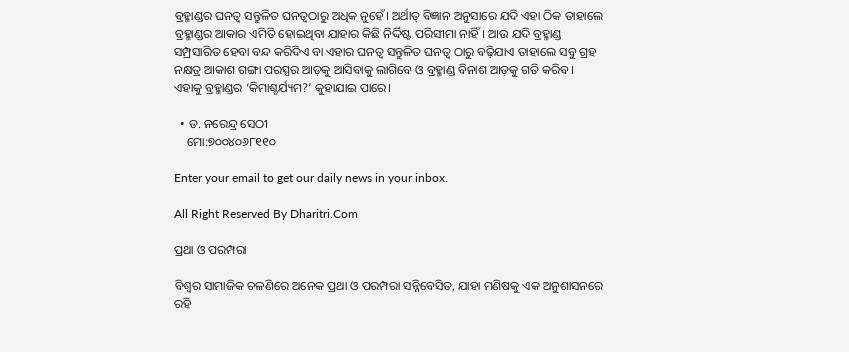ବ୍ରହ୍ମାଣ୍ଡର ଘନତ୍ୱ ସନ୍ତୁଳିତ ଘନତ୍ୱଠାରୁ ଅଧିକ ନୁହେଁ। ଅର୍ଥାତ୍‌ ବିଜ୍ଞାନ ଅନୁସାରେ ଯଦି ଏହା ଠିକ ତାହାଲେ ବ୍ରହ୍ମାଣ୍ଡର ଆକାର ଏମିତି ହୋଇଥିବା ଯାହାର କିଛି ନିର୍ଦ୍ଦିଷ୍ଟ ପରିସୀମା ନାହିଁ। ଆଉ ଯଦି ବ୍ରହ୍ମାଣ୍ଡ ସମ୍ପ୍ରସାରିତ ହେବା ବନ୍ଦ କରିଦିଏ ବା ଏହାର ଘନତ୍ୱ ସନ୍ତୁଳିତ ଘନତ୍ୱ ଠାରୁ ବଢ଼ିଯାଏ ତାହାଲେ ସବୁ ଗ୍ରହ ନକ୍ଷତ୍ର ଆକାଶ ଗଙ୍ଗା ପରସ୍ପର ଆଡ଼କୁ ଆସିବାକୁ ଲାଗିବେ ଓ ବ୍ରହ୍ମାଣ୍ଡ ବିନାଶ ଆଡ଼କୁ ଗତି କରିବ। ଏହାକୁ ବ୍ରହ୍ମାଣ୍ଡର ‘କିମାଶ୍ଚର୍ଯ୍ୟମ?’ କୁହାଯାଇ ପାରେ।

  • ଡ. ନରେନ୍ଦ୍ର ସେଠୀ
    ମୋ:୭୦୦୪୦୬୮୧୧୦

Enter your email to get our daily news in your inbox.

All Right Reserved By Dharitri.Com

ପ୍ରଥା ଓ ପରମ୍ପରା

ବିଶ୍ୱର ସାମାଜିକ ଚଳଣିରେ ଅନେକ ପ୍ରଥା ଓ ପରମ୍ପରା ସନ୍ନିବେସିତ, ଯାହା ମଣିଷକୁ ଏକ ଅନୁଶାସନରେ ରହି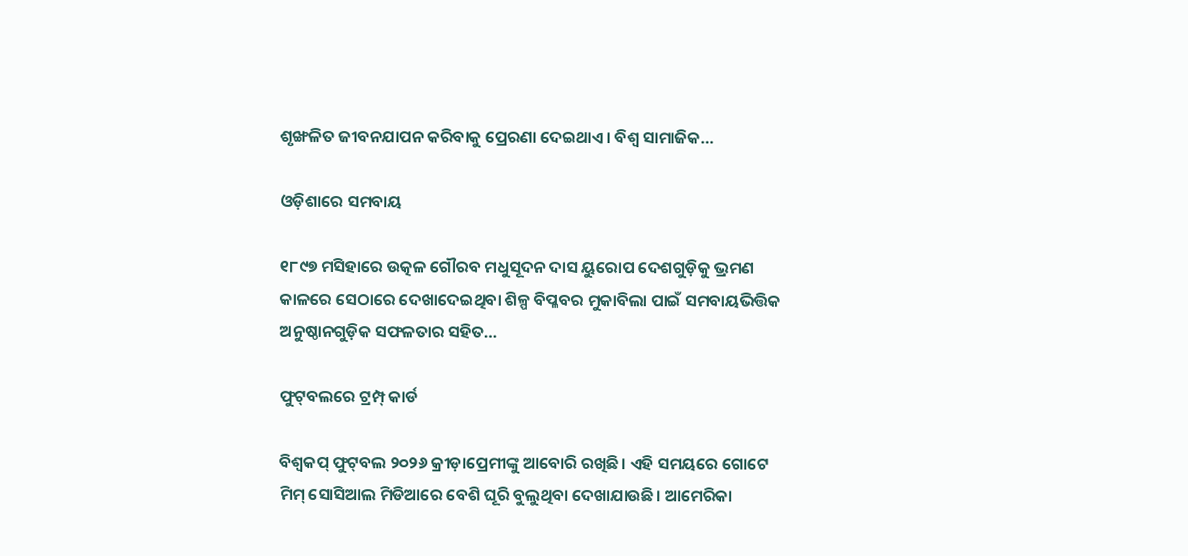ଶୃଙ୍ଖଳିତ ଜୀବନଯାପନ କରିବାକୁ ପ୍ରେରଣା ଦେଇଥାଏ। ବିଶ୍ୱ ସାମାଜିକ…

ଓଡ଼ିଶାରେ ସମବାୟ

୧୮୯୭ ମସିହାରେ ଉତ୍କଳ ଗୌରବ ମଧୁସୂଦନ ଦାସ ୟୁରୋପ ଦେଶଗୁଡ଼ିକୁ ଭ୍ରମଣ କାଳରେ ସେଠାରେ ଦେଖାଦେଇଥିବା ଶିଳ୍ପ ବିପ୍ଳବର ମୁକାବିଲା ପାଇଁ ସମବାୟଭିତ୍ତିକ ଅନୁଷ୍ଠାନଗୁଡ଼ିକ ସଫଳତାର ସହିତ…

ଫୁଟ୍‌ବଲରେ ଟ୍ରମ୍ପ୍‌ କାର୍ଡ

ବିଶ୍ୱକପ୍‌ ଫୁଟ୍‌ବଲ ୨୦୨୬ କ୍ରୀଡ଼ାପ୍ରେମୀଙ୍କୁ ଆବୋରି ରଖିଛି। ଏହି ସମୟରେ ଗୋଟେ ମିମ୍‌ ସୋସିଆଲ ମିଡିଆରେ ବେଶି ଘୂରି ବୁଲୁଥିବା ଦେଖାଯାଉଛି। ଆମେରିକା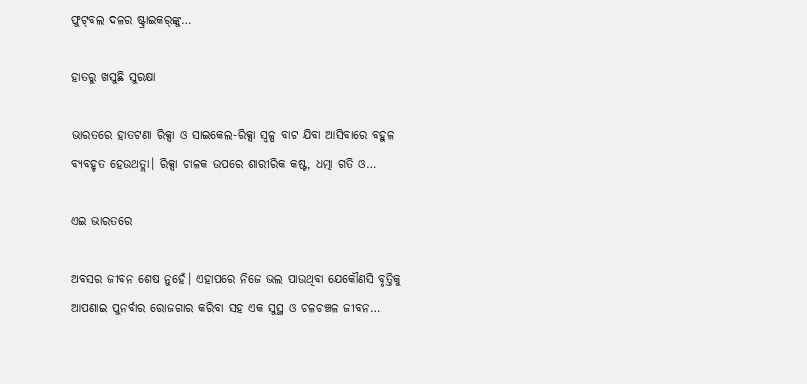ଫୁଟ୍‌ବଲ ଦଳର ଷ୍ଟ୍ରାଇକର୍‌ଙ୍କୁ…

ହାତରୁ ଖସୁଛି ସୁରକ୍ଷା

ଭାରତରେ ହାତଟଣା ରିକ୍ସା ଓ ସାଇକେଲ-ରିକ୍ସା ସ୍ବଳ୍ପ ବାଟ ଯିବା ଆସିବାରେ ବହୁଳ ବ୍ୟବହୃତ ହେଉଥତ୍ଲା। ରିକ୍ସା ଚାଳକ ଉପରେ ଶାରୀରିକ କଷ୍ଟ, ଧତ୍ମା ଗତି ଓ…

ଏଇ ଭାରତରେ

ଅବସର ଜୀବନ ଶେଷ ନୁହେଁ। ଏହାପରେ ନିଜେ ଭଲ ପାଉଥିବା ଯେକୌଣସି ବୃତ୍ତିକୁ ଆପଣାଇ ପୁନର୍ବାର ରୋଜଗାର କରିବା ସହ ଏକ ସୁସ୍ଥ ଓ ଚଳଚଞ୍ଚଳ ଜୀବନ…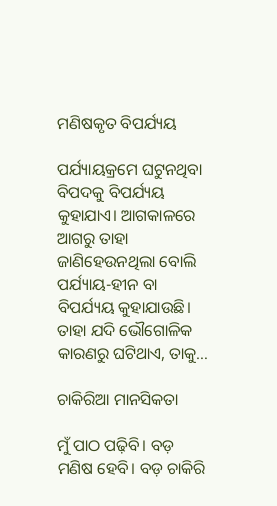ମଣିଷକୃତ ବିପର୍ଯ୍ୟୟ

ପର୍ଯ୍ୟାୟକ୍ରମେ ଘଟୁନଥିବା ବିପଦକୁ ବିପର୍ଯ୍ୟୟ କୁହାଯାଏ। ଆଗକାଳରେ ଆଗରୁ ତାହା ଜାଣିହେଉନଥିଲା ବୋଲି ପର୍ଯ୍ୟାୟ-ହୀନ ବା ବିପର୍ଯ୍ୟୟ କୁହାଯାଉଛି। ତାହା ଯଦି ଭୌଗୋଳିକ କାରଣରୁ ଘଟିଥାଏ, ତାକୁ…

ଚାକିରିଆ ମାନସିକତା

ମୁଁ ପାଠ ପଢ଼ିବି। ବଡ଼ ମଣିଷ ହେବି। ବଡ଼ ଚାକିରି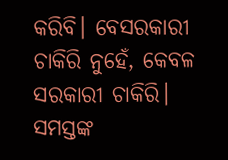କରିବି। ବେସରକାରୀ ଚାକିରି ନୁହେଁ, କେବଳ ସରକାରୀ ଚାକିରି। ସମସ୍ତଙ୍କ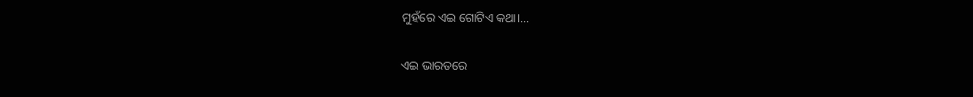ମୁହଁରେ ଏଇ ଗୋଟିଏ କଥା।…

ଏଇ ଭାରତରେ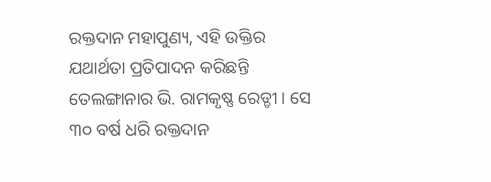ରକ୍ତଦାନ ମହାପୁଣ୍ୟ, ଏହି ଉକ୍ତିର ଯଥାର୍ଥତା ପ୍ରତିପାଦନ କରିଛନ୍ତି ତେଲଙ୍ଗାନାର ଭି. ରାମକୃଷ୍ଣ ରେଡ୍ଡୀ। ସେ ୩୦ ବର୍ଷ ଧରି ରକ୍ତଦାନ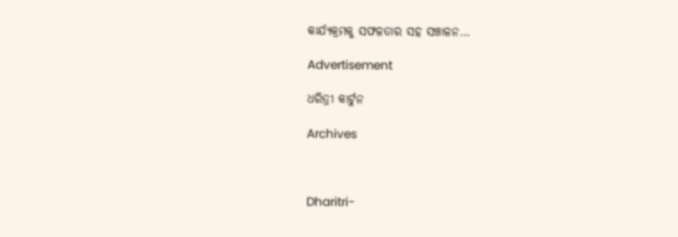କାର୍ଯ୍ୟକ୍ରମକୁ ସଫଳତାର ସହ ସଞ୍ଚାଳନ…

Advertisement

ଧରିତ୍ରୀ କାର୍ଟୁନ

Archives



Dharitri-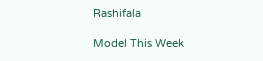Rashifala

Model This Week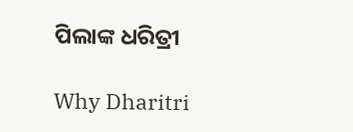ପିଲାଙ୍କ ଧରିତ୍ରୀ

Why Dharitri